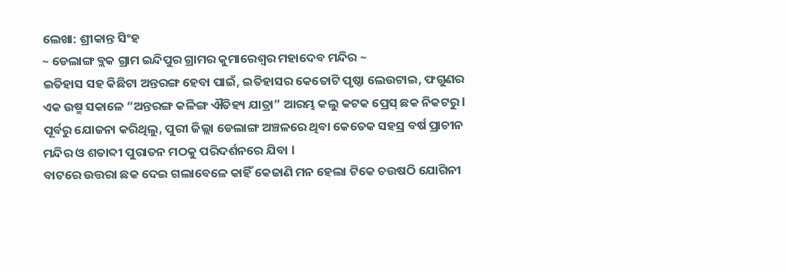ଲେଖା: ଶ୍ରୀକାନ୍ତ ସିଂହ
~ ଡେଲାଙ୍ଗ ବ୍ଲକ ଗ୍ରାମ ଇନ୍ଦିପୁର ଗ୍ରାମର କୁମାରେଶ୍ୱର ମହାଦେବ ମନ୍ଦିର ~
ଇତିହାସ ସହ କିଛିଟା ଅନ୍ତରଙ୍ଗ ହେବା ପାଇଁ, ଇତିହାସର କେତୋଟି ପୃଷ୍ଠା ଲେଉଟାଇ, ଫଗୁଣର ଏକ ଉଷ୍ମ ସକାଳେ “ଅନ୍ତରଙ୍ଗ କଳିଙ୍ଗ ଐତିହ୍ୟ ଯାତ୍ରା” ଆରମ୍ଭ କଲୁ କଟକ ପ୍ରେସ୍ ଛକ ନିକଟରୁ l ପୂର୍ବରୁ ଯୋଜନା କରିଥିଲୁ, ପୁରୀ ଜିଲ୍ଲା ଡେଲାଙ୍ଗ ଅଞ୍ଚଳରେ ଥିବା କେତେକ ସହସ୍ର ବର୍ଷ ପ୍ରାଚୀନ ମନ୍ଦିର ଓ ଶତାବ୍ଦୀ ପୁରାତନ ମଠକୁ ପରିଦର୍ଶନରେ ଯିବା l
ବାଟରେ ଉତ୍ତରା ଛକ ଦେଇ ଗଲାବେଳେ କାହିଁ କେଜାଣି ମନ ହେଲା ଟିକେ ଚଉଷଠି ଯୋଗିନୀ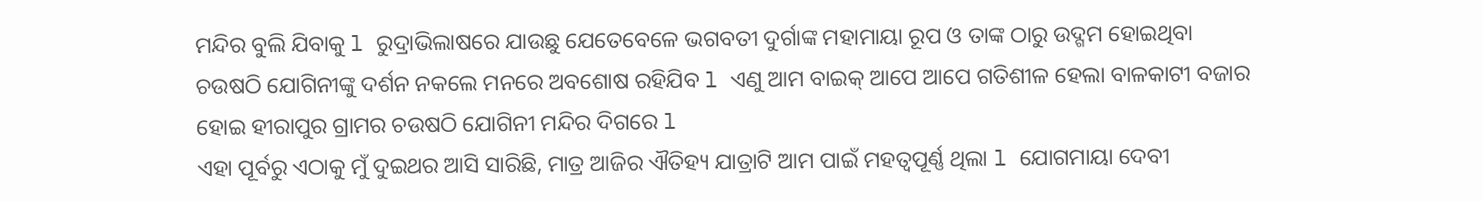ମନ୍ଦିର ବୁଲି ଯିବାକୁ l ରୁଦ୍ରାଭିଲାଷରେ ଯାଉଛୁ ଯେତେବେଳେ ଭଗବତୀ ଦୁର୍ଗାଙ୍କ ମହାମାୟା ରୂପ ଓ ତାଙ୍କ ଠାରୁ ଉଦ୍ଗମ ହୋଇଥିବା ଚଉଷଠି ଯୋଗିନୀଙ୍କୁ ଦର୍ଶନ ନକଲେ ମନରେ ଅବଶୋଷ ରହିଯିବ l ଏଣୁ ଆମ ବାଇକ୍ ଆପେ ଆପେ ଗତିଶୀଳ ହେଲା ବାଳକାଟୀ ବଜାର ହୋଇ ହୀରାପୁର ଗ୍ରାମର ଚଉଷଠି ଯୋଗିନୀ ମନ୍ଦିର ଦିଗରେ l
ଏହା ପୂର୍ବରୁ ଏଠାକୁ ମୁଁ ଦୁଇଥର ଆସି ସାରିଛି, ମାତ୍ର ଆଜିର ଐତିହ୍ୟ ଯାତ୍ରାଟି ଆମ ପାଇଁ ମହତ୍ୱପୂର୍ଣ୍ଣ ଥିଲା l ଯୋଗମାୟା ଦେବୀ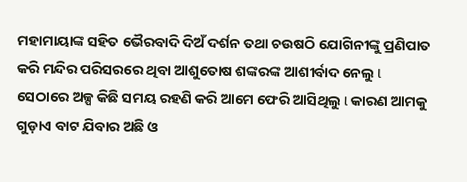ମହାମାୟାଙ୍କ ସହିତ ଭୈରବାଦି ଦିଅଁ ଦର୍ଶନ ତଥା ଚଉଷଠି ଯୋଗିନୀଙ୍କୁ ପ୍ରଣିପାତ କରି ମନ୍ଦିର ପରିସରରେ ଥିବା ଆଶୁତୋଷ ଶଙ୍କରଙ୍କ ଆଶୀର୍ବାଦ ନେଲୁ l ସେଠାରେ ଅଳ୍ପ କିଛି ସମୟ ରହଣି କରି ଆମେ ଫେରି ଆସିଥିଲୁ l କାରଣ ଆମକୁ ଗୁଡ଼ାଏ ବାଟ ଯିବାର ଅଛି ଓ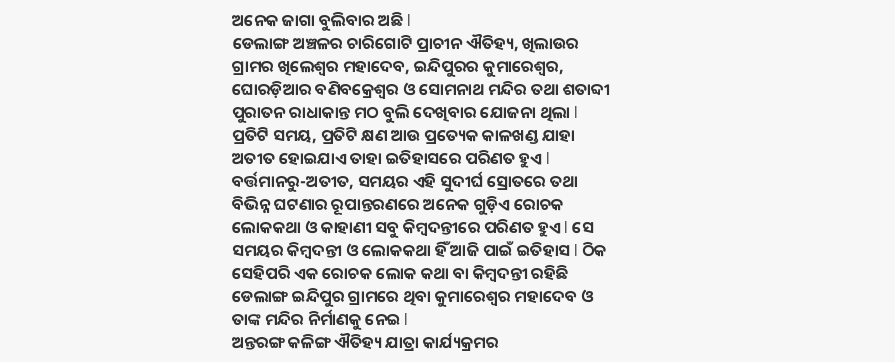ଅନେକ ଜାଗା ବୁଲିବାର ଅଛି l
ଡେଲାଙ୍ଗ ଅଞ୍ଚଳର ଚାରିଗୋଟି ପ୍ରାଚୀନ ଐତିହ୍ୟ, ଖିଲାଉର ଗ୍ରାମର ଖିଲେଶ୍ୱର ମହାଦେବ, ଇନ୍ଦିପୁରର କୁମାରେଶ୍ୱର, ଘୋରଡ଼ିଆର ବଣିବକ୍ରେଶ୍ୱର ଓ ସୋମନାଥ ମନ୍ଦିର ତଥା ଶତାବ୍ଦୀ ପୁରାତନ ରାଧାକାନ୍ତ ମଠ ବୁଲି ଦେଖିବାର ଯୋଜନା ଥିଲା l
ପ୍ରତିଟି ସମୟ, ପ୍ରତିଟି କ୍ଷଣ ଆଉ ପ୍ରତ୍ୟେକ କାଳଖଣ୍ଡ ଯାହା ଅତୀତ ହୋଇଯାଏ ତାହା ଇତିହାସରେ ପରିଣତ ହୁଏ l ବର୍ତ୍ତମାନରୁ-ଅତୀତ, ସମୟର ଏହି ସୁଦୀର୍ଘ ସ୍ରୋତରେ ତଥା ବିଭିନ୍ନ ଘଟଣାର ରୂପାନ୍ତରଣରେ ଅନେକ ଗୁଡ଼ିଏ ରୋଚକ ଲୋକକଥା ଓ କାହାଣୀ ସବୁ କିମ୍ବଦନ୍ତୀରେ ପରିଣତ ହୁଏ l ସେ ସମୟର କିମ୍ବଦନ୍ତୀ ଓ ଲୋକକଥା ହିଁ ଆଜି ପାଇଁ ଇତିହାସ l ଠିକ ସେହିପରି ଏକ ରୋଚକ ଲୋକ କଥା ବା କିମ୍ବଦନ୍ତୀ ରହିଛି ଡେଲାଙ୍ଗ ଇନ୍ଦିପୁର ଗ୍ରାମରେ ଥିବା କୁମାରେଶ୍ୱର ମହାଦେବ ଓ ତାଙ୍କ ମନ୍ଦିର ନିର୍ମାଣକୁ ନେଇ l
ଅନ୍ତରଙ୍ଗ କଳିଙ୍ଗ ଐତିହ୍ୟ ଯାତ୍ରା କାର୍ଯ୍ୟକ୍ରମର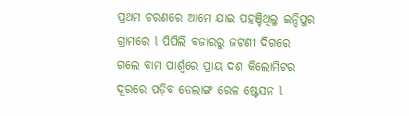ପ୍ରଥମ ଚରଣରେ ଆମେ ଯାଇ ପହଞ୍ଚିଥିଲୁ ଇନ୍ଦିପୁର ଗ୍ରାମରେ l ପିପିଲି ବଜାରରୁ ଜଟଣୀ ଦିଗରେ ଗଲେ ବାମ ପାର୍ଶ୍ୱରେ ପ୍ରାୟ ଦଶ କିଲୋମିଟର ଦୂରରେ ପଡ଼ିବ ଡେଲାଙ୍ଗ ରେଳ ଷ୍ଟେସନ l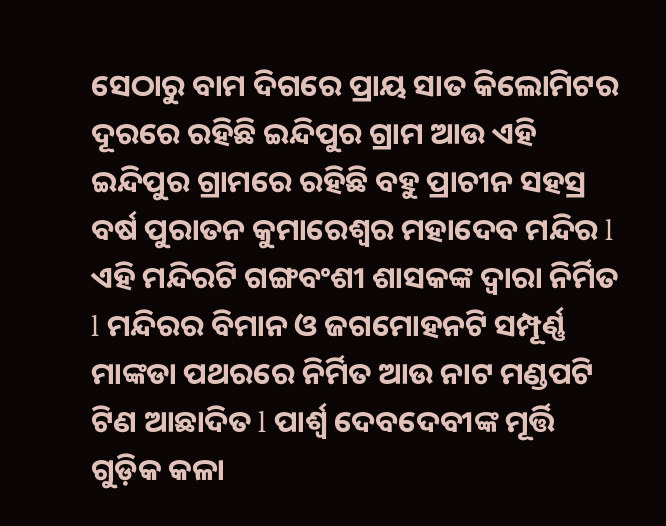ସେଠାରୁ ବାମ ଦିଗରେ ପ୍ରାୟ ସାତ କିଲୋମିଟର ଦୂରରେ ରହିଛି ଇନ୍ଦିପୁର ଗ୍ରାମ ଆଉ ଏହି ଇନ୍ଦିପୁର ଗ୍ରାମରେ ରହିଛି ବହୁ ପ୍ରାଚୀନ ସହସ୍ର ବର୍ଷ ପୁରାତନ କୁମାରେଶ୍ୱର ମହାଦେବ ମନ୍ଦିର l
ଏହି ମନ୍ଦିରଟି ଗଙ୍ଗବଂଶୀ ଶାସକଙ୍କ ଦ୍ୱାରା ନିର୍ମିତ l ମନ୍ଦିରର ବିମାନ ଓ ଜଗମୋହନଟି ସମ୍ପୂର୍ଣ୍ଣ ମାଙ୍କଡା ପଥରରେ ନିର୍ମିତ ଆଉ ନାଟ ମଣ୍ଡପଟି ଟିଣ ଆଛାଦିତ l ପାର୍ଶ୍ଵ ଦେବଦେବୀଙ୍କ ମୂର୍ତ୍ତି ଗୁଡ଼ିକ କଳା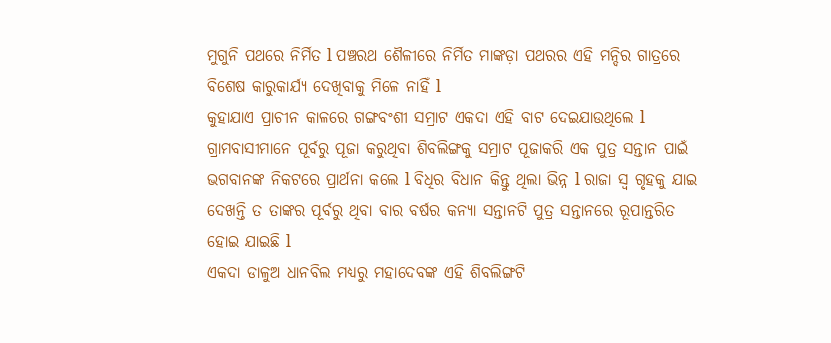ମୁଗୁନି ପଥରେ ନିର୍ମିତ l ପଞ୍ଚରଥ ଶୈଳୀରେ ନିର୍ମିତ ମାଙ୍କଡ଼ା ପଥରର ଏହି ମନ୍ଦିର ଗାତ୍ରରେ ବିଶେଷ କାରୁକାର୍ଯ୍ୟ ଦେଖିବାକୁ ମିଳେ ନାହିଁ l
କୁହାଯାଏ ପ୍ରାଚୀନ କାଳରେ ଗଙ୍ଗବଂଶୀ ସମ୍ରାଟ ଏକଦା ଏହି ବାଟ ଦେଇଯାଉଥିଲେ l ଗ୍ରାମବାସୀମାନେ ପୂର୍ବରୁ ପୂଜା କରୁଥିବା ଶିବଲିଙ୍ଗକୁ ସମ୍ରାଟ ପୂଜାକରି ଏକ ପୁତ୍ର ସନ୍ତାନ ପାଇଁ ଭଗବାନଙ୍କ ନିକଟରେ ପ୍ରାର୍ଥନା କଲେ l ବିଧିର ବିଧାନ କିନ୍ତୁ ଥିଲା ଭିନ୍ନ l ରାଜା ସ୍ୱ ଗୃହକୁ ଯାଇ ଦେଖନ୍ତି ତ ତାଙ୍କର ପୂର୍ବରୁ ଥିବା ବାର ବର୍ଷର କନ୍ୟା ସନ୍ତାନଟି ପୁତ୍ର ସନ୍ତାନରେ ରୂପାନ୍ତରିତ ହୋଇ ଯାଇଛି l
ଏକଦା ଡାଳୁଅ ଧାନବିଲ ମଧ୍ୟରୁ ମହାଦେବଙ୍କ ଏହି ଶିବଲିଙ୍ଗଟି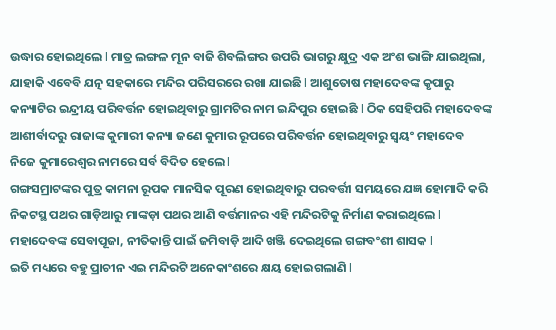ଉଦ୍ଧାର ହୋଇଥିଲେ l ମାତ୍ର ଲଙ୍ଗଳ ମୂନ ବାଜି ଶିବଲିଙ୍ଗର ଉପରି ଭାଗରୁ କ୍ଷୁଦ୍ର ଏକ ଅଂଶ ଭାଙ୍ଗି ଯାଇଥିଲା, ଯାହାକି ଏବେବି ଯତ୍ନ ସହକାରେ ମନ୍ଦିର ପରିସରରେ ରଖା ଯାଇଛି l ଆଶୁତୋଷ ମହାଦେବଙ୍କ କୃପାରୁ କନ୍ୟାଟିର ଇନ୍ଦ୍ରୀୟ ପରିବର୍ତ୍ତନ ହୋଇଥିବାରୁ ଗ୍ରାମଟିର ନାମ ଇନ୍ଦିପୁର ହୋଇଛି l ଠିକ ସେହିପରି ମହାଦେବଙ୍କ ଆଶୀର୍ବାଦରୁ ରାଜାଙ୍କ କୁମାରୀ କନ୍ୟା ଜଣେ କୁମାର ରୂପରେ ପରିବର୍ତ୍ତନ ହୋଇଥିବାରୁ ସ୍ୱୟଂ ମହାଦେବ ନିଜେ କୁମାରେଶ୍ୱର ନାମରେ ସର୍ବ ବିଦିତ ହେଲେ l
ଗଙ୍ଗସମ୍ରାଟଙ୍କର ପୁତ୍ର କାମନା ରୂପକ ମାନସିକ ପୂରଣ ହୋଇଥିବାରୁ ପରବର୍ତ୍ତୀ ସମୟରେ ଯଜ୍ଞ ହୋମାଦି କରି ନିକଟସ୍ଥ ପଥର ଗାଡ଼ିଆରୁ ମାଙ୍କଡ଼ା ପଥର ଆଣି ବର୍ତ୍ତମାନର ଏହି ମନ୍ଦିରଟିକୁ ନିର୍ମାଣ କରାଇଥିଲେ l ମହାଦେବଙ୍କ ସେବାପୂଜା, ନୀତିକାନ୍ତି ପାଇଁ ଜମିବାଡ଼ି ଆଦି ଖଞ୍ଜି ଦେଇଥିଲେ ଗଙ୍ଗବଂଶୀ ଶାସକ l
ଇତି ମଧ୍ୟରେ ବହୁ ପ୍ରାଚୀନ ଏଇ ମନ୍ଦିରଟି ଅନେକାଂଶରେ କ୍ଷୟ ହୋଇଗଲାଣି l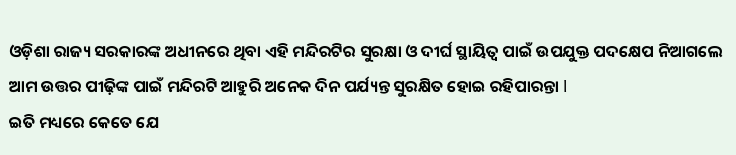ଓଡ଼ିଶା ରାଜ୍ୟ ସରକାରଙ୍କ ଅଧୀନରେ ଥିବା ଏହି ମନ୍ଦିରଟିର ସୁରକ୍ଷା ଓ ଦୀର୍ଘ ସ୍ଥାୟିତ୍ୱ ପାଇଁ ଉପଯୁକ୍ତ ପଦକ୍ଷେପ ନିଆଗଲେ ଆମ ଉତ୍ତର ପୀଢ଼ିଙ୍କ ପାଇଁ ମନ୍ଦିରଟି ଆହୁରି ଅନେକ ଦିନ ପର୍ଯ୍ୟନ୍ତ ସୁରକ୍ଷିତ ହୋଇ ରହିପାରନ୍ତା l
ଇତି ମଧ୍ୟରେ କେତେ ଯେ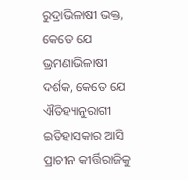ରୁଦ୍ରାଭିଳାଷୀ ଭକ୍ତ, କେତେ ଯେ ଭ୍ରମଣାଭିଳାଷୀ ଦର୍ଶକ, କେତେ ଯେ ଐତିହ୍ୟାନୁରାଗୀ ଇତିହାସକାର ଆସି ପ୍ରାଚୀନ କୀର୍ତ୍ତିରାଜିକୁ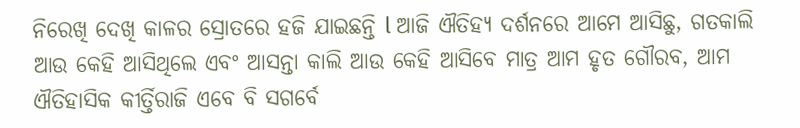ନିରେଖି ଦେଖି କାଳର ସ୍ରୋତରେ ହଜି ଯାଇଛନ୍ତି l ଆଜି ଐତିହ୍ୟ ଦର୍ଶନରେ ଆମେ ଆସିଛୁ, ଗତକାଲି ଆଉ କେହି ଆସିଥିଲେ ଏବଂ ଆସନ୍ତା କାଲି ଆଉ କେହି ଆସିବେ ମାତ୍ର ଆମ ହୃତ ଗୌରବ, ଆମ ଐତିହାସିକ କୀର୍ତ୍ତିରାଜି ଏବେ ବି ସଗର୍ବେ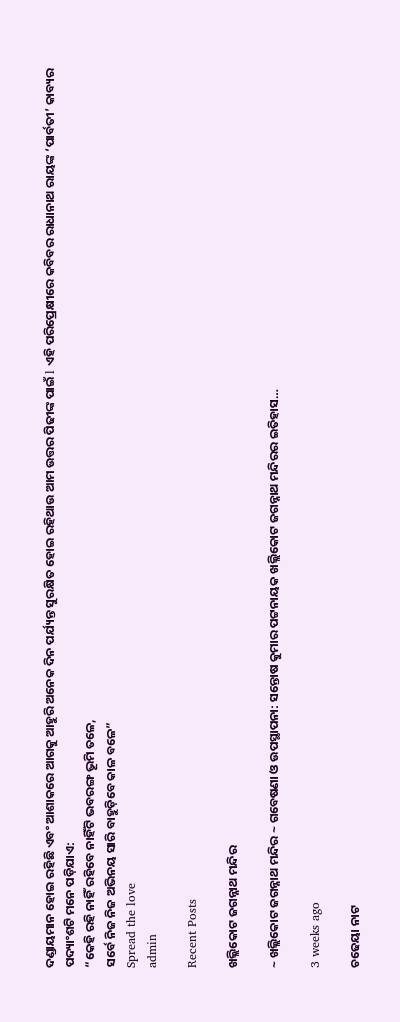ଦଣ୍ଡାୟମାନ ହୋଇ ରହିଛି ଏବଂ ଆଶାକରେ ଆଗକୁ ଆହୁରି ଅନେକ ଦିନ ପର୍ଯ୍ୟନ୍ତ ସୁରକ୍ଷିତ ହୋଇ ରହିଥାଉ ଆମ ଉତ୍ତର ପିଢୀଙ୍କ ପାଇଁ l ଏହି ପରିପ୍ରେକ୍ଷୀରେ କବିବର ରାଧାନାଥ ରାୟଙ୍କ ‘ପାର୍ବତୀ’ କାବ୍ୟର ପଦ୍ୟାଂଶଟି ମନେ ପଡ଼ିଯାଏ:
“କେହି ରହି ନାହିଁ ରହିବେ ନାହିଁଟି ଭବରଙ୍ଗ ଭୂମି ତଳେ,
ସର୍ବେ ନିଜ ନିଜ ଅଭିନୟ ସାରି ବାହୁଡ଼ିବେ କାଳ ବଳେ”
Spread the love
admin

Recent Posts

ଖଲ୍ଲିକୋଟ ଜଗନ୍ନାଥ ମନ୍ଦିର

~ ଖଲ୍ଲିକୋଟ ଜଗନ୍ନାଥ ମନ୍ଦିର ~ ଗବେଷଣା ଓ ଉପସ୍ଥାପନା: ସନ୍ତୋଷ କୁମାର ପଟ୍ଟନାୟକ ଖଲ୍ଲିକୋଟ ଜଗନ୍ନାଥ ମନ୍ଦିରର ଇତିହାସ…

3 weeks ago

ଚଢେୟା ନାଟ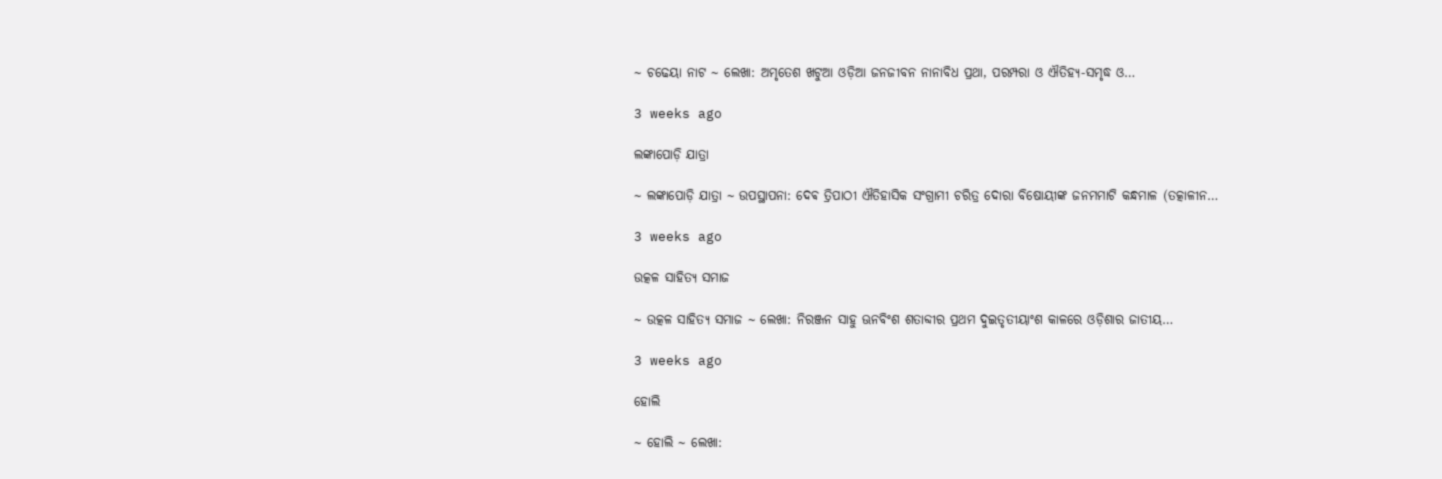~ ଚଢେୟା ନାଟ ~ ଲେଖା: ଅମୃତେଶ ଖଟୁଆ ଓଡ଼ିଆ ଜନଜୀବନ ନାନାବିଧ ପ୍ରଥା, ପରମ୍ପରା ଓ ଐତିହ୍ୟ-ସମୃଦ୍ଧ ଓ…

3 weeks ago

ଲଙ୍କାପୋଡ଼ି ଯାତ୍ରା

~ ଲଙ୍କାପୋଡ଼ି ଯାତ୍ରା ~ ଉପସ୍ଥାପନା: ଦେଵ ତ୍ରିପାଠୀ ଐତିହାସିକ ସଂଗ୍ରାମୀ ଚରିତ୍ର ଦୋରା ବିଷୋୟୀଙ୍କ ଜନମମାଟି କନ୍ଧମାଳ (ତତ୍କାଳୀନ…

3 weeks ago

ଉତ୍କଳ ସାହିତ୍ୟ ସମାଜ

~ ଉତ୍କଳ ସାହିତ୍ୟ ସମାଜ ~ ଲେଖା: ନିରଞ୍ଜନ ସାହୁ ଊନବିଂଶ ଶତାବ୍ଦୀର ପ୍ରଥମ ଦୁଇତୃତୀୟାଂଶ କାଳରେ ଓଡ଼ିଶାର ଜାତୀୟ…

3 weeks ago

ହୋଲି

~ ହୋଲି ~ ଲେଖା: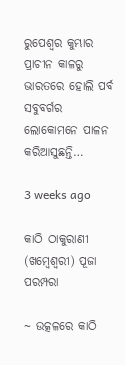ରୁପେଶ୍ୱର କୁମ୍ଭାର ପ୍ରାଚୀନ କାଳରୁ ଭାରତରେ ହୋଲି ପର୍ବ ସବୁବର୍ଗର ଲୋକୋମନେ ପାଳନ କରିଆସୁଛନ୍ତି…

3 weeks ago

କାଠି ଠାକୁରାଣୀ (ଖମ୍ବେଶ୍ଵରୀ) ପୂଜା ପରମ୍ପରା

~ ଉତ୍କଳରେ କାଠି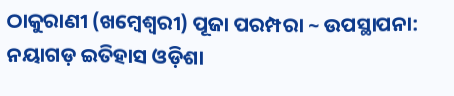ଠାକୁରାଣୀ (ଖମ୍ବେଶ୍ଵରୀ) ପୂଜା ପରମ୍ପରା ~ ଉପସ୍ଥାପନା: ନୟାଗଡ଼ ଇତିହାସ ଓଡ଼ିଶା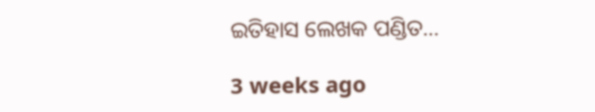ଇତିହାସ ଲେଖକ ପଣ୍ଡିତ…

3 weeks ago